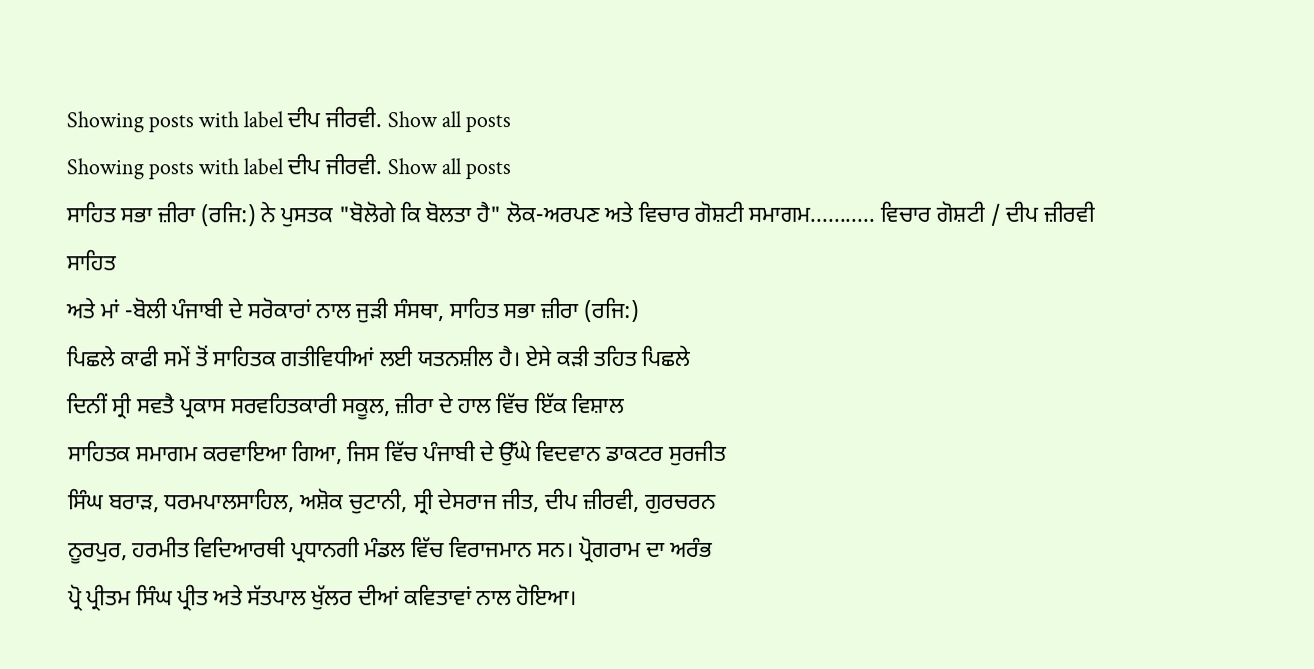Showing posts with label ਦੀਪ ਜੀਰਵੀ. Show all posts
Showing posts with label ਦੀਪ ਜੀਰਵੀ. Show all posts
ਸਾਹਿਤ ਸਭਾ ਜ਼ੀਰਾ (ਰਜਿ:) ਨੇ ਪੁਸਤਕ "ਬੋਲੋਗੇ ਕਿ ਬੋਲਤਾ ਹੈ" ਲੋਕ-ਅਰਪਣ ਅਤੇ ਵਿਚਾਰ ਗੋਸ਼ਟੀ ਸਮਾਗਮ........... ਵਿਚਾਰ ਗੋਸ਼ਟੀ / ਦੀਪ ਜ਼ੀਰਵੀ
ਸਾਹਿਤ
ਅਤੇ ਮਾਂ -ਬੋਲੀ ਪੰਜਾਬੀ ਦੇ ਸਰੋਕਾਰਾਂ ਨਾਲ ਜੁੜੀ ਸੰਸਥਾ, ਸਾਹਿਤ ਸਭਾ ਜ਼ੀਰਾ (ਰਜਿ:)
ਪਿਛਲੇ ਕਾਫੀ ਸਮੇਂ ਤੋਂ ਸਾਹਿਤਕ ਗਤੀਵਿਧੀਆਂ ਲਈ ਯਤਨਸ਼ੀਲ ਹੈ। ਏਸੇ ਕੜੀ ਤਹਿਤ ਪਿਛਲੇ
ਦਿਨੀਂ ਸ੍ਰੀ ਸਵਤੈ ਪ੍ਰਕਾਸ ਸਰਵਹਿਤਕਾਰੀ ਸਕੂਲ, ਜ਼ੀਰਾ ਦੇ ਹਾਲ ਵਿੱਚ ਇੱਕ ਵਿਸ਼ਾਲ
ਸਾਹਿਤਕ ਸਮਾਗਮ ਕਰਵਾਇਆ ਗਿਆ, ਜਿਸ ਵਿੱਚ ਪੰਜਾਬੀ ਦੇ ਉੱਘੇ ਵਿਦਵਾਨ ਡਾਕਟਰ ਸੁਰਜੀਤ
ਸਿੰਘ ਬਰਾੜ, ਧਰਮਪਾਲਸਾਹਿਲ, ਅਸ਼ੋਕ ਚੁਟਾਨੀ, ਸ੍ਰੀ ਦੇਸਰਾਜ ਜੀਤ, ਦੀਪ ਜ਼ੀਰਵੀ, ਗੁਰਚਰਨ
ਨੂਰਪੁਰ, ਹਰਮੀਤ ਵਿਦਿਆਰਥੀ ਪ੍ਰਧਾਨਗੀ ਮੰਡਲ ਵਿੱਚ ਵਿਰਾਜਮਾਨ ਸਨ। ਪ੍ਰੋਗਰਾਮ ਦਾ ਅਰੰਭ
ਪ੍ਰੋ ਪ੍ਰੀਤਮ ਸਿੰਘ ਪ੍ਰੀਤ ਅਤੇ ਸੱਤਪਾਲ ਖੁੱਲਰ ਦੀਆਂ ਕਵਿਤਾਵਾਂ ਨਾਲ ਹੋਇਆ।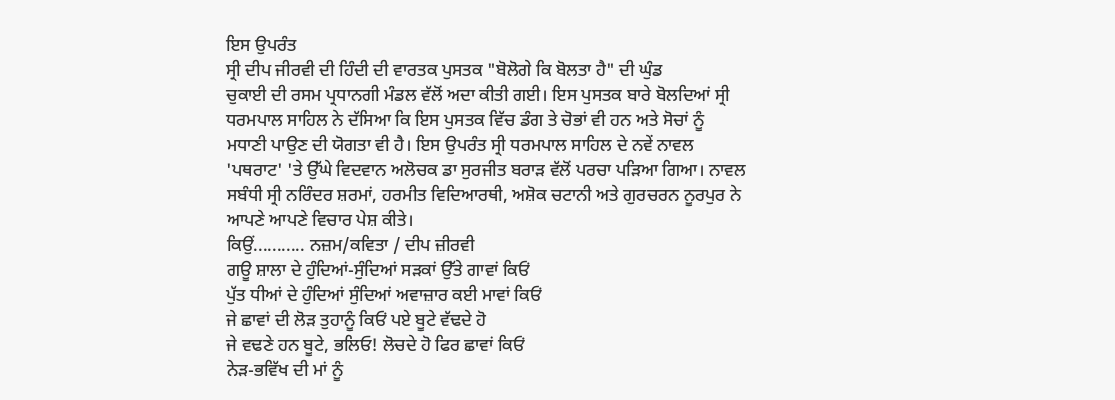ਇਸ ਉਪਰੰਤ
ਸ੍ਰੀ ਦੀਪ ਜੀਰਵੀ ਦੀ ਹਿੰਦੀ ਦੀ ਵਾਰਤਕ ਪੁਸਤਕ "ਬੋਲੋਗੇ ਕਿ ਬੋਲਤਾ ਹੈ" ਦੀ ਘੁੰਡ
ਚੁਕਾਈ ਦੀ ਰਸਮ ਪ੍ਰਧਾਨਗੀ ਮੰਡਲ ਵੱਲੋਂ ਅਦਾ ਕੀਤੀ ਗਈ। ਇਸ ਪੁਸਤਕ ਬਾਰੇ ਬੋਲਦਿਆਂ ਸ੍ਰੀ
ਧਰਮਪਾਲ ਸਾਹਿਲ ਨੇ ਦੱਸਿਆ ਕਿ ਇਸ ਪੁਸਤਕ ਵਿੱਚ ਡੰਗ ਤੇ ਚੋਭਾਂ ਵੀ ਹਨ ਅਤੇ ਸੋਚਾਂ ਨੂੰ
ਮਧਾਣੀ ਪਾਉਣ ਦੀ ਯੋਗਤਾ ਵੀ ਹੈ। ਇਸ ਉਪਰੰਤ ਸ੍ਰੀ ਧਰਮਪਾਲ ਸਾਹਿਲ ਦੇ ਨਵੇਂ ਨਾਵਲ
'ਪਥਰਾਟ' 'ਤੇ ਉੱਘੇ ਵਿਦਵਾਨ ਅਲੋਚਕ ਡਾ ਸੁਰਜੀਤ ਬਰਾੜ ਵੱਲੋਂ ਪਰਚਾ ਪੜਿਆ ਗਿਆ। ਨਾਵਲ
ਸਬੰਧੀ ਸ੍ਰੀ ਨਰਿੰਦਰ ਸ਼ਰਮਾਂ, ਹਰਮੀਤ ਵਿਦਿਆਰਥੀ, ਅਸ਼ੋਕ ਚਟਾਨੀ ਅਤੇ ਗੁਰਚਰਨ ਨੂਰਪੁਰ ਨੇ
ਆਪਣੇ ਆਪਣੇ ਵਿਚਾਰ ਪੇਸ਼ ਕੀਤੇ।
ਕਿਉਂ........... ਨਜ਼ਮ/ਕਵਿਤਾ / ਦੀਪ ਜ਼ੀਰਵੀ
ਗਊ ਸ਼ਾਲਾ ਦੇ ਹੁੰਦਿਆਂ-ਸੁੰਦਿਆਂ ਸੜਕਾਂ ਉੱਤੇ ਗਾਵਾਂ ਕਿਓਂ
ਪੁੱਤ ਧੀਆਂ ਦੇ ਹੁੰਦਿਆਂ ਸੁੰਦਿਆਂ ਅਵਾਜ਼ਾਰ ਕਈ ਮਾਵਾਂ ਕਿਓਂ
ਜੇ ਛਾਵਾਂ ਦੀ ਲੋੜ ਤੁਹਾਨੂੰ ਕਿਓਂ ਪਏ ਬੂਟੇ ਵੱਢਦੇ ਹੋ
ਜੇ ਵਢਣੇ ਹਨ ਬੂਟੇ, ਭਲਿਓ! ਲੋਚਦੇ ਹੋ ਫਿਰ ਛਾਵਾਂ ਕਿਓਂ
ਨੇੜ-ਭਵਿੱਖ ਦੀ ਮਾਂ ਨੂੰ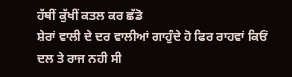ਹੱਥੀਂ ਕੁੱਖੀਂ ਕਤਲ ਕਰ ਛੱਡੋ
ਸ਼ੇਰਾਂ ਵਾਲੀ ਦੇ ਦਰ ਵਾਲੀਆਂ ਗਾਹੁੰਦੇ ਹੋ ਫਿਰ ਰਾਹਵਾਂ ਕਿਓਂ
ਦਲ ਤੇ ਰਾਜ ਨਹੀ ਸੀ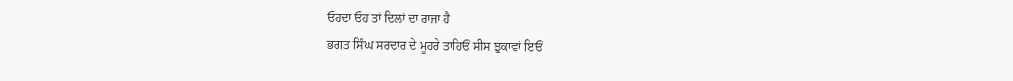ਓਹਦਾ ਓਹ ਤਾਂ ਦਿਲਾਂ ਦਾ ਰਾਜਾ ਹੈ
ਭਗਤ ਸਿੰਘ ਸਰਦਾਰ ਦੇ ਮੂਹਰੇ ਤਾਹਿਓਂ ਸੀਸ ਝੁਕਾਵਾਂ ਇਓਂ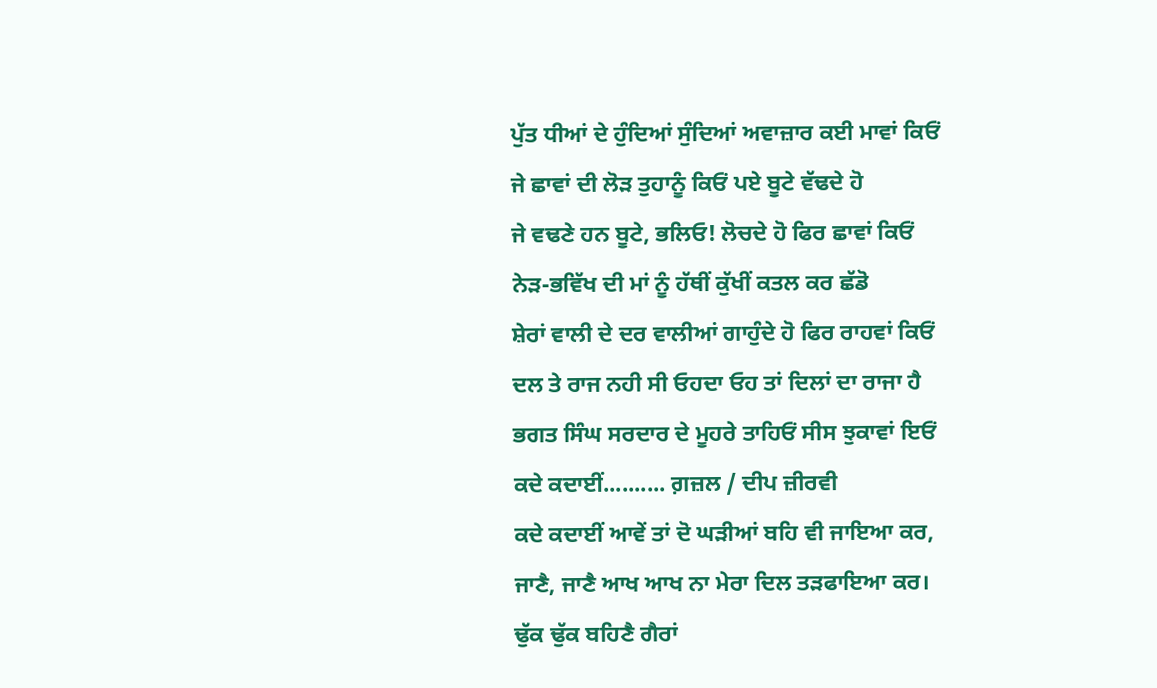ਪੁੱਤ ਧੀਆਂ ਦੇ ਹੁੰਦਿਆਂ ਸੁੰਦਿਆਂ ਅਵਾਜ਼ਾਰ ਕਈ ਮਾਵਾਂ ਕਿਓਂ
ਜੇ ਛਾਵਾਂ ਦੀ ਲੋੜ ਤੁਹਾਨੂੰ ਕਿਓਂ ਪਏ ਬੂਟੇ ਵੱਢਦੇ ਹੋ
ਜੇ ਵਢਣੇ ਹਨ ਬੂਟੇ, ਭਲਿਓ! ਲੋਚਦੇ ਹੋ ਫਿਰ ਛਾਵਾਂ ਕਿਓਂ
ਨੇੜ-ਭਵਿੱਖ ਦੀ ਮਾਂ ਨੂੰ ਹੱਥੀਂ ਕੁੱਖੀਂ ਕਤਲ ਕਰ ਛੱਡੋ
ਸ਼ੇਰਾਂ ਵਾਲੀ ਦੇ ਦਰ ਵਾਲੀਆਂ ਗਾਹੁੰਦੇ ਹੋ ਫਿਰ ਰਾਹਵਾਂ ਕਿਓਂ
ਦਲ ਤੇ ਰਾਜ ਨਹੀ ਸੀ ਓਹਦਾ ਓਹ ਤਾਂ ਦਿਲਾਂ ਦਾ ਰਾਜਾ ਹੈ
ਭਗਤ ਸਿੰਘ ਸਰਦਾਰ ਦੇ ਮੂਹਰੇ ਤਾਹਿਓਂ ਸੀਸ ਝੁਕਾਵਾਂ ਇਓਂ
ਕਦੇ ਕਦਾਈਂ.......... ਗ਼ਜ਼ਲ / ਦੀਪ ਜ਼ੀਰਵੀ
ਕਦੇ ਕਦਾਈਂ ਆਵੇਂ ਤਾਂ ਦੋ ਘੜੀਆਂ ਬਹਿ ਵੀ ਜਾਇਆ ਕਰ,
ਜਾਣੈ, ਜਾਣੈ ਆਖ ਆਖ ਨਾ ਮੇਰਾ ਦਿਲ ਤੜਫਾਇਆ ਕਰ।
ਢੁੱਕ ਢੁੱਕ ਬਹਿਣੈ ਗੈਰਾਂ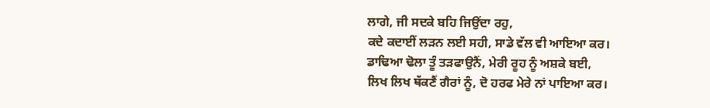ਲਾਗੇ, ਜੀ ਸਦਕੇ ਬਹਿ ਜਿਉਂਦਾ ਰਹੁ,
ਕਦੇ ਕਦਾਈਂ ਲੜਨ ਲਈ ਸਹੀ, ਸਾਡੇ ਵੱਲ ਵੀ ਆਇਆ ਕਰ।
ਡਾਢਿਆ ਢੋਲਾ ਤੂੰ ਤੜਫਾਉਨੈਂ, ਮੇਰੀ ਰੂਹ ਨੂੰ ਅਸ਼ਕੇ ਬਈ,
ਲਿਖ ਲਿਖ ਥੱਕਣੈਂ ਗੈਰਾਂ ਨੂੰ, ਦੋ ਹਰਫ ਮੇਰੇ ਨਾਂ ਪਾਇਆ ਕਰ।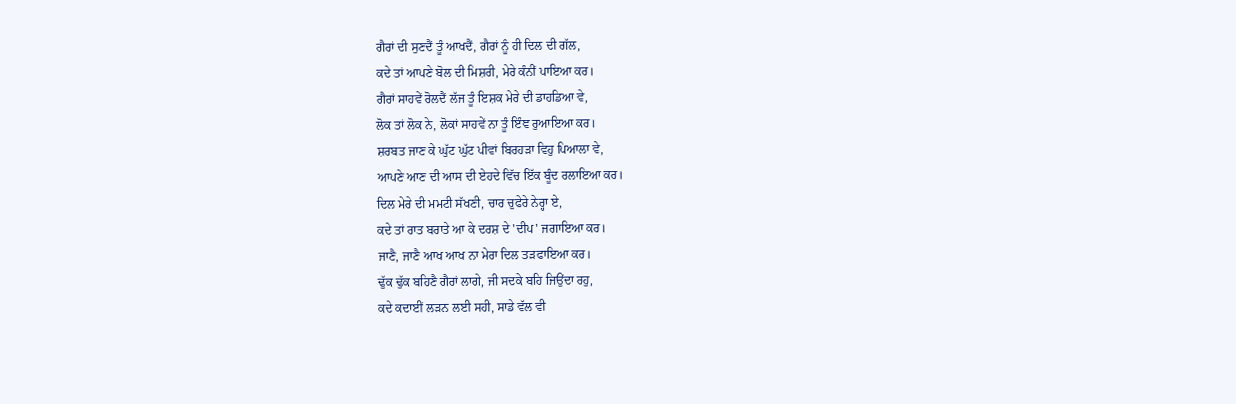ਗੈਰਾਂ ਦੀ ਸੁਣਦੈਂ ਤੂੰ ਆਖਦੈਂ, ਗੈਰਾਂ ਨੂੰ ਹੀ ਦਿਲ ਦੀ ਗੱਲ,
ਕਦੇ ਤਾਂ ਆਪਣੇ ਬੋਲ ਦੀ ਮਿਸ਼ਰੀ, ਮੇਰੇ ਕੰਨੀਂ ਪਾਇਆ ਕਰ।
ਗੈਰਾਂ ਸਾਹਵੇਂ ਰੋਲਦੈਂ ਲੱਜ ਤੂੰ ਇਸ਼ਕ ਮੇਰੇ ਦੀ ਡਾਹਡਿਆ ਵੇ,
ਲੋਕ ਤਾਂ ਲੋਕ ਨੇ, ਲੋਕਾਂ ਸਾਹਵੇਂ ਨਾ ਤੂੰ ਇੰਞ ਰੁਆਇਆ ਕਰ।
ਸ਼ਰਬਤ ਜਾਣ ਕੇ ਘੁੱਟ ਘੁੱਟ ਪੀਵਾਂ ਬਿਰਹੜਾ ਵਿਹੁ ਪਿਆਲਾ ਵੇ,
ਆਪਣੇ ਆਣ ਦੀ ਆਸ ਦੀ ਏਹਦੇ ਵਿੱਚ ਇੱਕ ਬੂੰਦ ਰਲਾਇਆ ਕਰ।
ਦਿਲ ਮੇਰੇ ਦੀ ਮਮਟੀ ਸੱਖਣੀ, ਚਾਰ ਚੁਫੇਰੇ ਨੇਰ੍ਹਾ ਏ,
ਕਦੇ ਤਾਂ ਰਾਤ ਬਰਾਤੇ ਆ ਕੇ ਦਰਸ਼ ਦੇ 'ਦੀਪ' ਜਗਾਇਆ ਕਰ।
ਜਾਣੈ, ਜਾਣੈ ਆਖ ਆਖ ਨਾ ਮੇਰਾ ਦਿਲ ਤੜਫਾਇਆ ਕਰ।
ਢੁੱਕ ਢੁੱਕ ਬਹਿਣੈ ਗੈਰਾਂ ਲਾਗੇ, ਜੀ ਸਦਕੇ ਬਹਿ ਜਿਉਂਦਾ ਰਹੁ,
ਕਦੇ ਕਦਾਈਂ ਲੜਨ ਲਈ ਸਹੀ, ਸਾਡੇ ਵੱਲ ਵੀ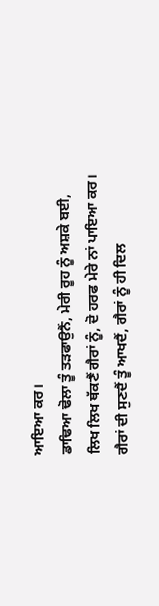ਆਇਆ ਕਰ।
ਡਾਢਿਆ ਢੋਲਾ ਤੂੰ ਤੜਫਾਉਨੈਂ, ਮੇਰੀ ਰੂਹ ਨੂੰ ਅਸ਼ਕੇ ਬਈ,
ਲਿਖ ਲਿਖ ਥੱਕਣੈਂ ਗੈਰਾਂ ਨੂੰ, ਦੋ ਹਰਫ ਮੇਰੇ ਨਾਂ ਪਾਇਆ ਕਰ।
ਗੈਰਾਂ ਦੀ ਸੁਣਦੈਂ ਤੂੰ ਆਖਦੈਂ, ਗੈਰਾਂ ਨੂੰ ਹੀ ਦਿਲ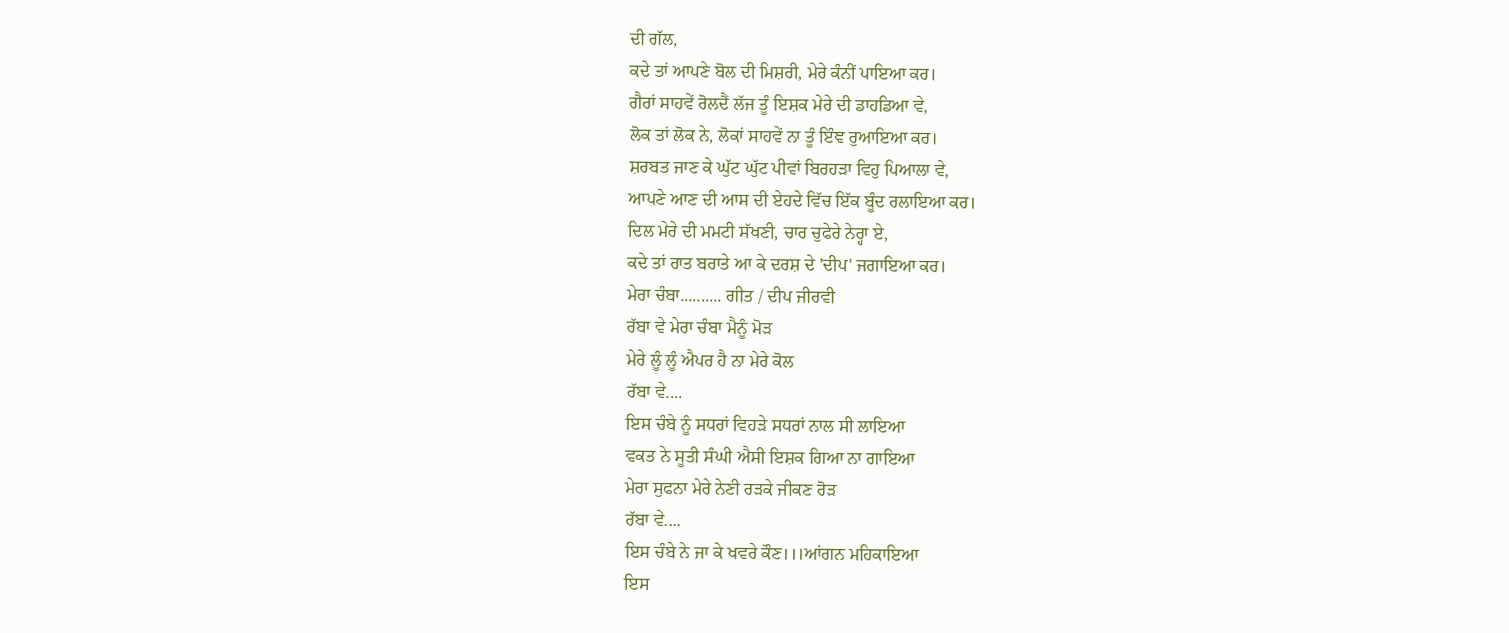ਦੀ ਗੱਲ,
ਕਦੇ ਤਾਂ ਆਪਣੇ ਬੋਲ ਦੀ ਮਿਸ਼ਰੀ, ਮੇਰੇ ਕੰਨੀਂ ਪਾਇਆ ਕਰ।
ਗੈਰਾਂ ਸਾਹਵੇਂ ਰੋਲਦੈਂ ਲੱਜ ਤੂੰ ਇਸ਼ਕ ਮੇਰੇ ਦੀ ਡਾਹਡਿਆ ਵੇ,
ਲੋਕ ਤਾਂ ਲੋਕ ਨੇ, ਲੋਕਾਂ ਸਾਹਵੇਂ ਨਾ ਤੂੰ ਇੰਞ ਰੁਆਇਆ ਕਰ।
ਸ਼ਰਬਤ ਜਾਣ ਕੇ ਘੁੱਟ ਘੁੱਟ ਪੀਵਾਂ ਬਿਰਹੜਾ ਵਿਹੁ ਪਿਆਲਾ ਵੇ,
ਆਪਣੇ ਆਣ ਦੀ ਆਸ ਦੀ ਏਹਦੇ ਵਿੱਚ ਇੱਕ ਬੂੰਦ ਰਲਾਇਆ ਕਰ।
ਦਿਲ ਮੇਰੇ ਦੀ ਮਮਟੀ ਸੱਖਣੀ, ਚਾਰ ਚੁਫੇਰੇ ਨੇਰ੍ਹਾ ਏ,
ਕਦੇ ਤਾਂ ਰਾਤ ਬਰਾਤੇ ਆ ਕੇ ਦਰਸ਼ ਦੇ 'ਦੀਪ' ਜਗਾਇਆ ਕਰ।
ਮੇਰਾ ਚੰਬਾ.......... ਗੀਤ / ਦੀਪ ਜੀਰਵੀ
ਰੱਬਾ ਵੇ ਮੇਰਾ ਚੰਬਾ ਮੈਨੂੰ ਮੋੜ
ਮੇਰੇ ਲੂੰ ਲੂੰ ਐਪਰ ਹੈ ਨਾ ਮੇਰੇ ਕੋਲ
ਰੱਬਾ ਵੇ....
ਇਸ ਚੰਬੇ ਨੂੰ ਸਧਰਾਂ ਵਿਹੜੇ ਸਧਰਾਂ ਨਾਲ ਸੀ ਲਾਇਆ
ਵਕਤ ਨੇ ਸੂਤੀ ਸੰਘੀ ਐਸੀ ਇਸ਼ਕ ਗਿਆ ਨਾ ਗਾਇਆ
ਮੇਰਾ ਸੁਫਨਾ ਮੇਰੇ ਨੇਣੀ ਰੜਕੇ ਜੀਕਣ ਰੋੜ
ਰੱਬਾ ਵੇ....
ਇਸ ਚੰਬੇ ਨੇ ਜਾ ਕੇ ਖਵਰੇ ਕੌਣ।।।ਆਂਗਨ ਮਹਿਕਾਇਆ
ਇਸ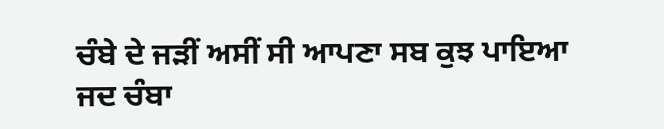ਚੰਬੇ ਦੇ ਜੜੀਂ ਅਸੀਂ ਸੀ ਆਪਣਾ ਸਬ ਕੁਝ ਪਾਇਆ
ਜਦ ਚੰਬਾ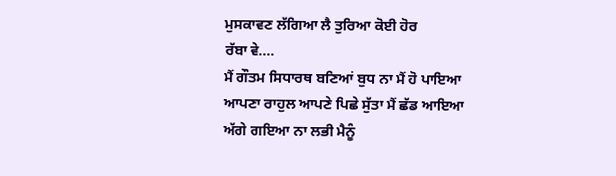ਮੁਸਕਾਵਣ ਲੱਗਿਆ ਲੈ ਤੁਰਿਆ ਕੋਈ ਹੋਰ
ਰੱਬਾ ਵੇ....
ਮੈਂ ਗੌਤਮ ਸਿਧਾਰਥ ਬਣਿਆਂ ਬੁਧ ਨਾ ਮੈਂ ਹੋ ਪਾਇਆ
ਆਪਣਾ ਰਾਹੁਲ ਆਪਣੇ ਪਿਛੇ ਸੁੱਤਾ ਮੈਂ ਛੱਡ ਆਇਆ
ਅੱਗੇ ਗਇਆ ਨਾ ਲਭੀ ਮੈਨੂੰ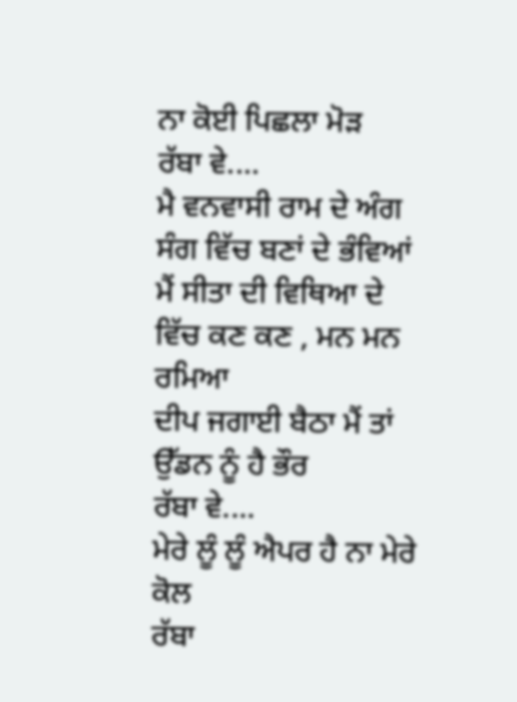ਨਾ ਕੋਈ ਪਿਛਲਾ ਮੋੜ
ਰੱਬਾ ਵੇ....
ਮੈ ਵਨਵਾਸੀ ਰਾਮ ਦੇ ਅੰਗ ਸੰਗ ਵਿੱਚ ਬਣਾਂ ਦੇ ਭੰਵਿਆਂ
ਮੈਂ ਸੀਤਾ ਦੀ ਵਿਥਿਆ ਦੇ ਵਿੱਚ ਕਣ ਕਣ , ਮਨ ਮਨ ਰਮਿਆ
ਦੀਪ ਜਗਾਈ ਬੈਠਾ ਮੈਂ ਤਾਂ ਉੱਡਨ ਨੂੰ ਹੈ ਭੌਰ
ਰੱਬਾ ਵੇ....
ਮੇਰੇ ਲੂੰ ਲੂੰ ਐਪਰ ਹੈ ਨਾ ਮੇਰੇ ਕੋਲ
ਰੱਬਾ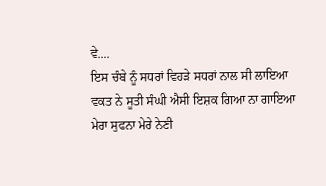ਵੇ....
ਇਸ ਚੰਬੇ ਨੂੰ ਸਧਰਾਂ ਵਿਹੜੇ ਸਧਰਾਂ ਨਾਲ ਸੀ ਲਾਇਆ
ਵਕਤ ਨੇ ਸੂਤੀ ਸੰਘੀ ਐਸੀ ਇਸ਼ਕ ਗਿਆ ਨਾ ਗਾਇਆ
ਮੇਰਾ ਸੁਫਨਾ ਮੇਰੇ ਨੇਣੀ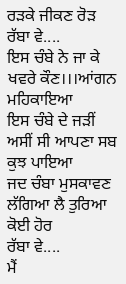ਰੜਕੇ ਜੀਕਣ ਰੋੜ
ਰੱਬਾ ਵੇ....
ਇਸ ਚੰਬੇ ਨੇ ਜਾ ਕੇ ਖਵਰੇ ਕੌਣ।।।ਆਂਗਨ ਮਹਿਕਾਇਆ
ਇਸ ਚੰਬੇ ਦੇ ਜੜੀਂ ਅਸੀਂ ਸੀ ਆਪਣਾ ਸਬ ਕੁਝ ਪਾਇਆ
ਜਦ ਚੰਬਾ ਮੁਸਕਾਵਣ ਲੱਗਿਆ ਲੈ ਤੁਰਿਆ ਕੋਈ ਹੋਰ
ਰੱਬਾ ਵੇ....
ਮੈਂ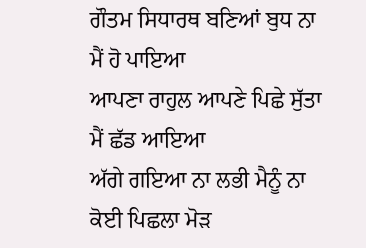ਗੌਤਮ ਸਿਧਾਰਥ ਬਣਿਆਂ ਬੁਧ ਨਾ ਮੈਂ ਹੋ ਪਾਇਆ
ਆਪਣਾ ਰਾਹੁਲ ਆਪਣੇ ਪਿਛੇ ਸੁੱਤਾ ਮੈਂ ਛੱਡ ਆਇਆ
ਅੱਗੇ ਗਇਆ ਨਾ ਲਭੀ ਮੈਨੂੰ ਨਾ ਕੋਈ ਪਿਛਲਾ ਮੋੜ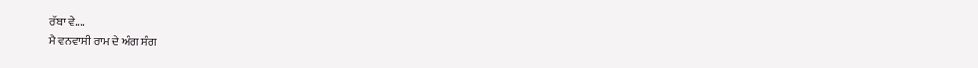ਰੱਬਾ ਵੇ....
ਮੈ ਵਨਵਾਸੀ ਰਾਮ ਦੇ ਅੰਗ ਸੰਗ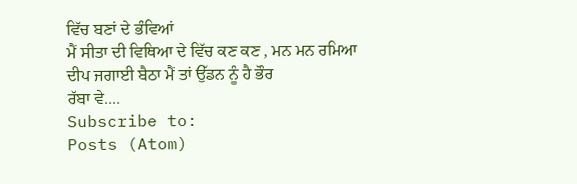ਵਿੱਚ ਬਣਾਂ ਦੇ ਭੰਵਿਆਂ
ਮੈਂ ਸੀਤਾ ਦੀ ਵਿਥਿਆ ਦੇ ਵਿੱਚ ਕਣ ਕਣ , ਮਨ ਮਨ ਰਮਿਆ
ਦੀਪ ਜਗਾਈ ਬੈਠਾ ਮੈਂ ਤਾਂ ਉੱਡਨ ਨੂੰ ਹੈ ਭੌਰ
ਰੱਬਾ ਵੇ....
Subscribe to:
Posts (Atom)